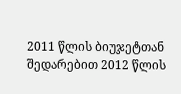2011 წლის ბიუჯეტთან შედარებით 2012 წლის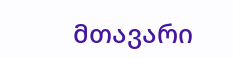მთავარი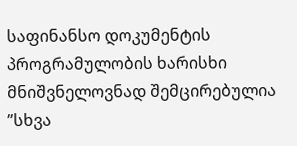საფინანსო დოკუმენტის პროგრამულობის ხარისხი მნიშვნელოვნად შემცირებულია
”სხვა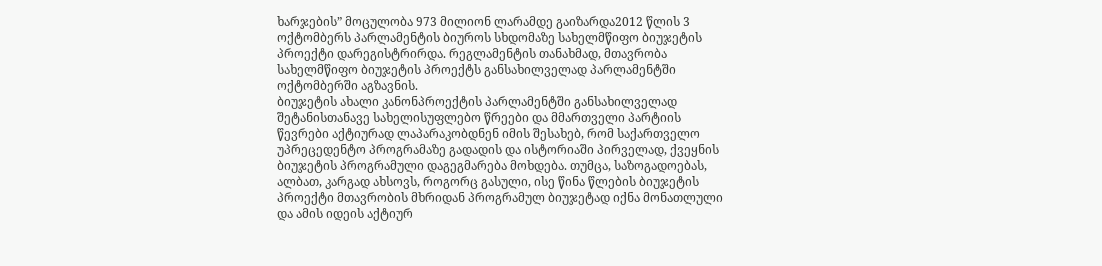ხარჯების” მოცულობა 973 მილიონ ლარამდე გაიზარდა2012 წლის 3 ოქტომბერს პარლამენტის ბიუროს სხდომაზე სახელმწიფო ბიუჯეტის პროექტი დარეგისტრირდა. რეგლამენტის თანახმად, მთავრობა სახელმწიფო ბიუჯეტის პროექტს განსახილველად პარლამენტში ოქტომბერში აგზავნის.
ბიუჯეტის ახალი კანონპროექტის პარლამენტში განსახილველად შეტანისთანავე სახელისუფლებო წრეები და მმართველი პარტიის წევრები აქტიურად ლაპარაკობდნენ იმის შესახებ, რომ საქართველო უპრეცედენტო პროგრამაზე გადადის და ისტორიაში პირველად, ქვეყნის ბიუჯეტის პროგრამული დაგეგმარება მოხდება. თუმცა, საზოგადოებას, ალბათ, კარგად ახსოვს, როგორც გასული, ისე წინა წლების ბიუჯეტის პროექტი მთავრობის მხრიდან პროგრამულ ბიუჯეტად იქნა მონათლული და ამის იდეის აქტიურ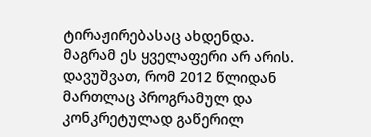ტირაჟირებასაც ახდენდა.
მაგრამ ეს ყველაფერი არ არის. დავუშვათ, რომ 2012 წლიდან მართლაც პროგრამულ და კონკრეტულად გაწერილ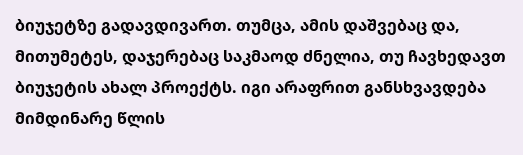ბიუჯეტზე გადავდივართ. თუმცა, ამის დაშვებაც და, მითუმეტეს, დაჯერებაც საკმაოდ ძნელია, თუ ჩავხედავთ ბიუჯეტის ახალ პროექტს. იგი არაფრით განსხვავდება მიმდინარე წლის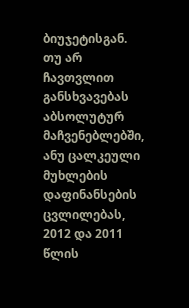ბიუჯეტისგან. თუ არ ჩავთვლით განსხვავებას აბსოლუტურ მაჩვენებლებში, ანუ ცალკეული მუხლების დაფინანსების ცვლილებას, 2012 და 2011 წლის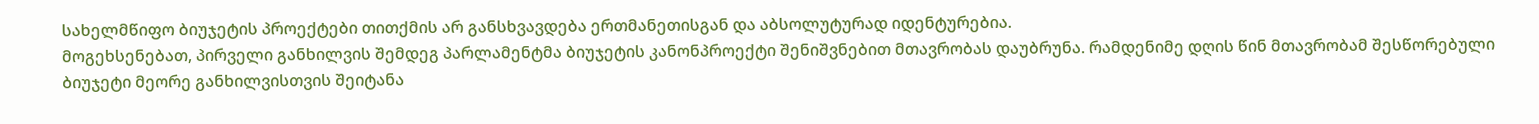სახელმწიფო ბიუჯეტის პროექტები თითქმის არ განსხვავდება ერთმანეთისგან და აბსოლუტურად იდენტურებია.
მოგეხსენებათ, პირველი განხილვის შემდეგ პარლამენტმა ბიუჯეტის კანონპროექტი შენიშვნებით მთავრობას დაუბრუნა. რამდენიმე დღის წინ მთავრობამ შესწორებული ბიუჯეტი მეორე განხილვისთვის შეიტანა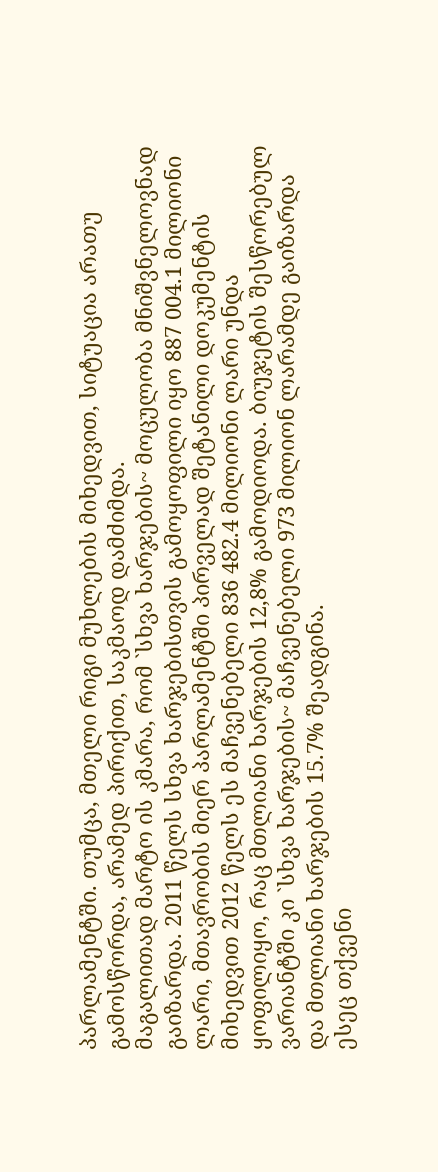პარლამენტში. თუმცა, მთელი რიგი მუხლების მიხედვით, სიტუაცია არათუ გამოსწორდა, არამედ პირიქით, საკმაოდ დამძიმდა.
მაგალითად მარტო ის კმარა, რომ `სხვა ხარჯების~ მოცულობა მნიშვნელოვნად გაიზარდა. 2011 წელს სხვა ხარჯებისთვის გამოყოფილი იყო 887 004.1 მილიონი ლარი, მთავრობის მიერ პარლამენტში პირველად შეტანილი დოკუმენტის მიხედვით 2012 წელს ეს მაჩვენებელი 836 482.4 მილიონი ლარი უნდა ყოფილიყო, რაც მთლიანი ხარჯების 12,8% გამოდიოდა. ბიუჯეტის შესწორებულ ვარიანტში კი `სხვა ხარჯების~ მაჩვენებელი 973 მილიონ ლარამდე გაიზარდა და მთლიანი ხარჯების 15.7% შეადგინა.
ესეც თქვენი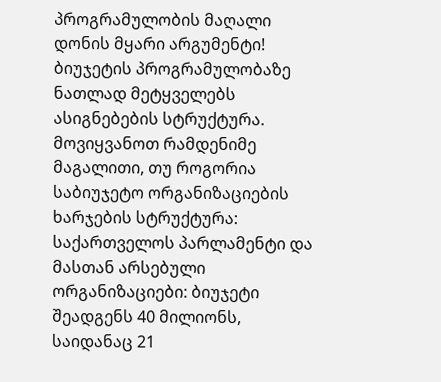პროგრამულობის მაღალი დონის მყარი არგუმენტი!
ბიუჯეტის პროგრამულობაზე ნათლად მეტყველებს ასიგნებების სტრუქტურა. მოვიყვანოთ რამდენიმე მაგალითი, თუ როგორია საბიუჯეტო ორგანიზაციების ხარჯების სტრუქტურა:
საქართველოს პარლამენტი და მასთან არსებული ორგანიზაციები: ბიუჯეტი შეადგენს 40 მილიონს, საიდანაც 21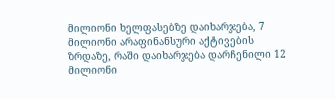მილიონი ხელფასებზე დაიხარჯება, 7 მილიონი არაფინანსური აქტივების ზრდაზე, რაში დაიხარჯება დარჩენილი 12 მილიონი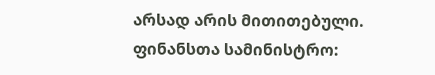არსად არის მითითებული.
ფინანსთა სამინისტრო: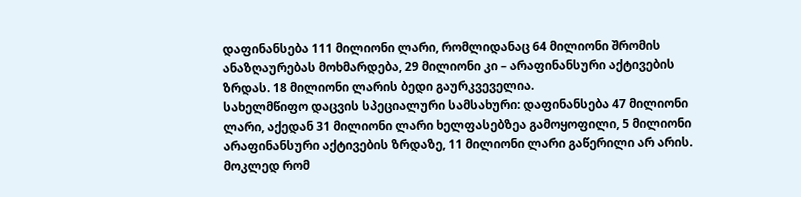დაფინანსება 111 მილიონი ლარი, რომლიდანაც 64 მილიონი შრომის ანაზღაურებას მოხმარდება, 29 მილიონი კი – არაფინანსური აქტივების ზრდას. 18 მილიონი ლარის ბედი გაურკვეველია.
სახელმწიფო დაცვის სპეციალური სამსახური: დაფინანსება 47 მილიონი ლარი, აქედან 31 მილიონი ლარი ხელფასებზეა გამოყოფილი, 5 მილიონი არაფინანსური აქტივების ზრდაზე, 11 მილიონი ლარი გაწერილი არ არის.
მოკლედ რომ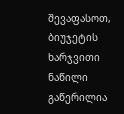შევაფასოთ, ბიუჯეტის ხარჯვითი ნაწილი გაწერილია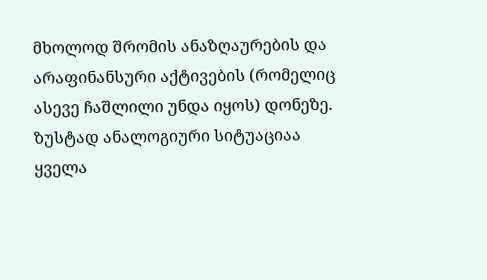მხოლოდ შრომის ანაზღაურების და არაფინანსური აქტივების (რომელიც ასევე ჩაშლილი უნდა იყოს) დონეზე.
ზუსტად ანალოგიური სიტუაციაა ყველა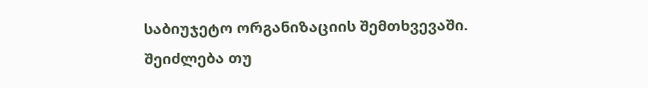საბიუჯეტო ორგანიზაციის შემთხვევაში.
შეიძლება თუ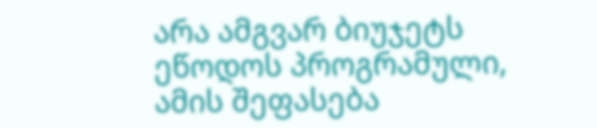არა ამგვარ ბიუჯეტს ეწოდოს პროგრამული, ამის შეფასება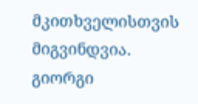მკითხველისთვის მიგვინდვია.
გიორგი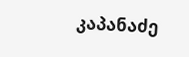კაპანაძე